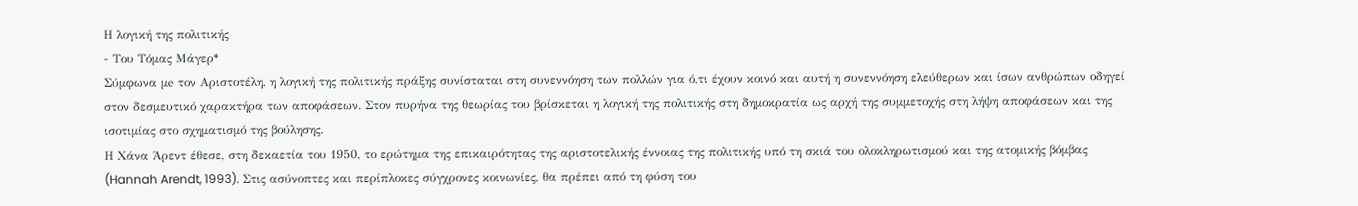Η λογική της πολιτικής
- Του Τόμας Μάγερ*
Σύμφωνα μe τον Αριστοτέλη, η λογική της πολιτικής πράξης συνίσταται στη συνεννόηση των πολλών για ό,τι έχουν κοινό και αυτή η συνεννόηση ελεύθερων και ίσων ανθρώπων οδηγεί στον δεσμευτικό χαρακτήρα των αποφάσεων. Στον πυρήνα της θεωρίας του βρίσκεται η λογική της πολιτικής στη δημοκρατία ως αρχή της συμμετοχής στη λήψη αποφάσεων και της ισοτιμίας στο σχηματισμό της βούλησης.
Η Χάνα Άρεντ έθεσε, στη δεκαετία του 1950, το ερώτημα της επικαιρότητας της αριστοτελικής έννοιας της πολιτικής υπό τη σκιά του ολοκληρωτισμού και της ατομικής βόμβας (Hannah Arendt, 1993). Στις ασύνοπτες και περίπλοκες σύγχρονες κοινωνίες, θα πρέπει από τη φύση του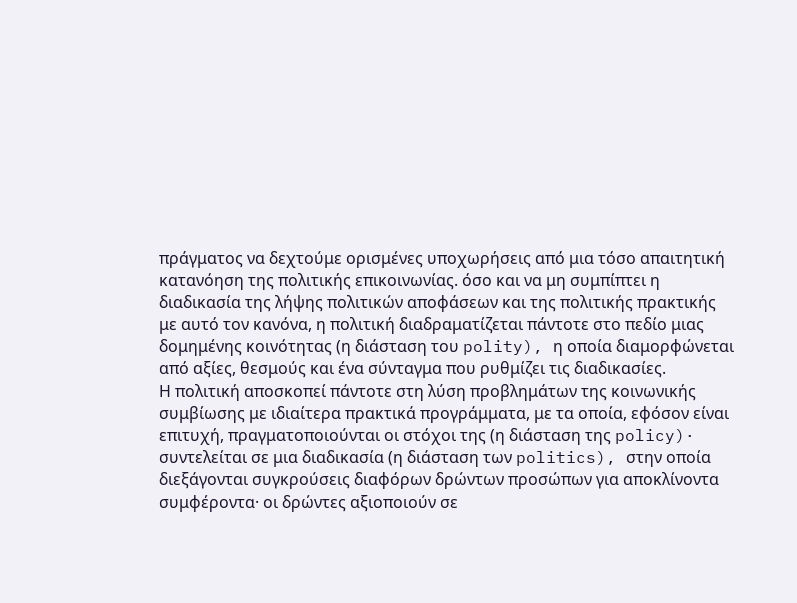πράγματος να δεχτούμε ορισμένες υποχωρήσεις από μια τόσο απαιτητική κατανόηση της πολιτικής επικοινωνίας. όσο και να μη συμπίπτει η διαδικασία της λήψης πολιτικών αποφάσεων και της πολιτικής πρακτικής με αυτό τον κανόνα, η πολιτική διαδραματίζεται πάντοτε στο πεδίο μιας δομημένης κοινότητας (η διάσταση του polity), η οποία διαμορφώνεται από αξίες, θεσμούς και ένα σύνταγμα που ρυθμίζει τις διαδικασίες.
Η πολιτική αποσκοπεί πάντοτε στη λύση προβλημάτων της κοινωνικής συμβίωσης με ιδιαίτερα πρακτικά προγράμματα, με τα οποία, εφόσον είναι επιτυχή, πραγματοποιούνται οι στόχοι της (η διάσταση της policy)· συντελείται σε μια διαδικασία (η διάσταση των politics), στην οποία διεξάγονται συγκρούσεις διαφόρων δρώντων προσώπων για αποκλίνοντα συμφέροντα· οι δρώντες αξιοποιούν σε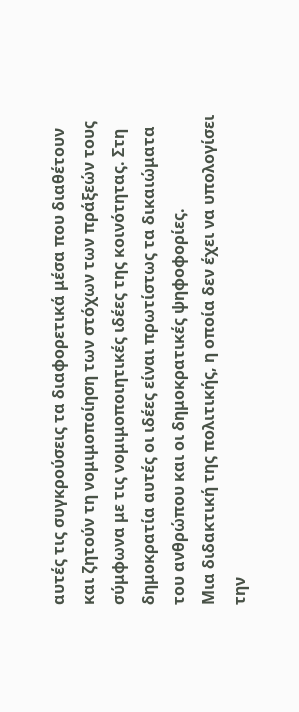αυτές τις συγκρούσεις τα διαφορετικά μέσα που διαθέτουν και ζητούν τη νομιμοποίηση των στόχων των πράξεών τους σύμφωνα με τις νομιμοποιητικές ιδέες της κοινότητας. Στη δημοκρατία αυτές οι ιδέες είναι πρωτίστως τα δικαιώματα του ανθρώπου και οι δημοκρατικές ψηφοφορίες.
Μια διδακτική της πολιτικής, η οποία δεν έχει να υπολογίσει την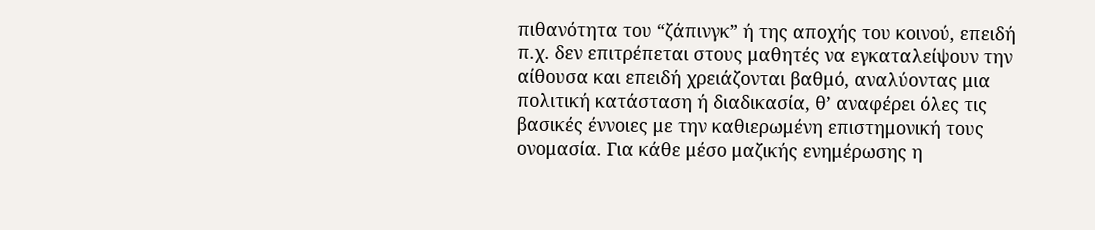πιθανότητα του “ζάπινγκ” ή της αποχής του κοινού, επειδή π.χ. δεν επιτρέπεται στους μαθητές να εγκαταλείψουν την αίθουσα και επειδή χρειάζονται βαθμό, αναλύοντας μια πολιτική κατάσταση ή διαδικασία, θ’ αναφέρει όλες τις βασικές έννοιες με την καθιερωμένη επιστημονική τους ονομασία. Για κάθε μέσο μαζικής ενημέρωσης η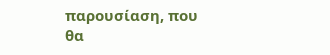παρουσίαση, που θα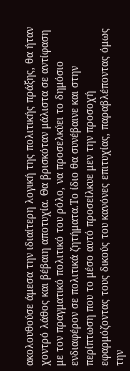ακολουθούσε άμεσα την ιδιαίτερη λογική της πολιτικής πράξης, θα ήταν χοντρό λάθος και βέβαιη αποτυχία. Θα βρισκόταν μάλιστα σε αντίφαση με τον πραγματικό πολιτικό του ρόλο, να προσελκύει το δημόσιο ενδιαφέρον σε πολιτικά ζητήματα.Το ίδιο θα συνέβαινε και στην περίπτωση που το μέσο αυτό προσείλκυε μεν την προσοχή εφαρμόζοντας τους δικούς του κανόνες επιτυχίας, παραβλέποντας όμως την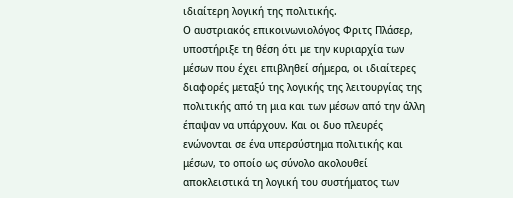ιδιαίτερη λογική της πολιτικής.
Ο αυστριακός επικοινωνιολόγος Φριτς Πλάσερ, υποστήριξε τη θέση ότι με την κυριαρχία των μέσων που έχει επιβληθεί σήμερα, οι ιδιαίτερες διαφορές μεταξύ της λογικής της λειτουργίας της πολιτικής από τη μια και των μέσων από την άλλη έπαψαν να υπάρχουν. Και οι δυο πλευρές ενώνονται σε ένα υπερσύστημα πολιτικής και μέσων, το οποίο ως σύνολο ακολουθεί αποκλειστικά τη λογική του συστήματος των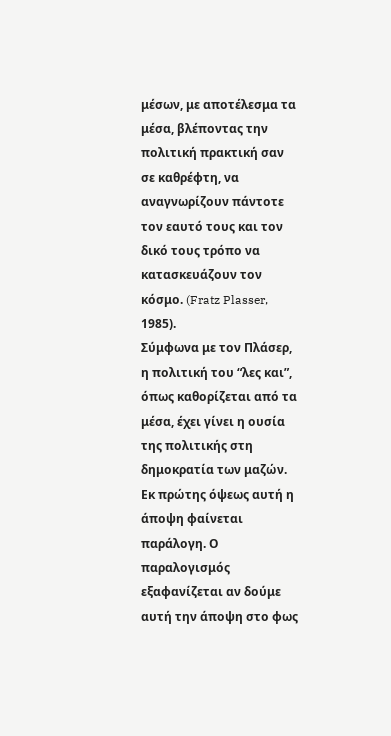μέσων, με αποτέλεσμα τα μέσα, βλέποντας την πολιτική πρακτική σαν σε καθρέφτη, να αναγνωρίζουν πάντοτε τον εαυτό τους και τον δικό τους τρόπο να κατασκευάζουν τον κόσμο. (Fratz Plasser, 1985).
Σύμφωνα με τον Πλάσερ, η πολιτική του “λες και”, όπως καθορίζεται από τα μέσα, έχει γίνει η ουσία της πολιτικής στη δημοκρατία των μαζών. Εκ πρώτης όψεως αυτή η άποψη φαίνεται παράλογη. Ο παραλογισμός εξαφανίζεται αν δούμε αυτή την άποψη στο φως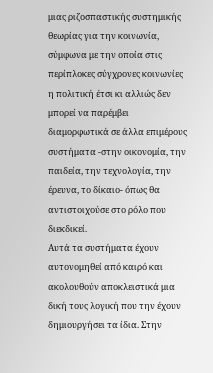μιας ριζοσπαστικής συστημικής θεωρίας για την κοινωνία, σύμφωνα με την οποία στις περίπλοκες σύγχρονες κοινωνίες η πολιτική έτσι κι αλλιώς δεν μπορεί να παρέμβει διαμορφωτικά σε άλλα επιμέρους συστήματα -στην οικονομία, την παιδεία, την τεχνολογία, την έρευνα, το δίκαιο- όπως θα αντιστοιχούσε στο ρόλο που διεκδικεί.
Αυτά τα συστήματα έχουν αυτονομηθεί από καιρό και ακολουθούν αποκλειστικά μια δική τους λογική που την έχουν δημιουργήσει τα ίδια. Στην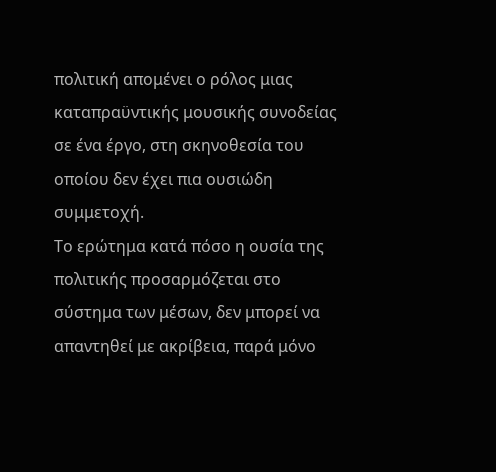πολιτική απομένει ο ρόλος μιας καταπραϋντικής μουσικής συνοδείας σε ένα έργο, στη σκηνοθεσία του οποίου δεν έχει πια ουσιώδη συμμετοχή.
Το ερώτημα κατά πόσο η ουσία της πολιτικής προσαρμόζεται στο σύστημα των μέσων, δεν μπορεί να απαντηθεί με ακρίβεια, παρά μόνο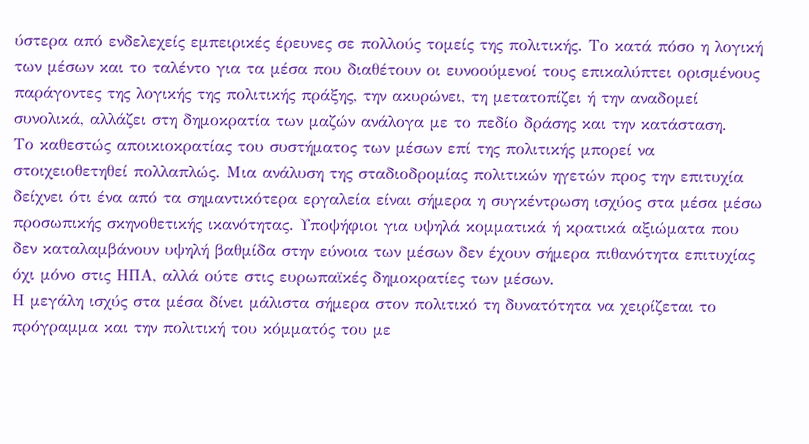ύστερα από ενδελεχείς εμπειρικές έρευνες σε πολλούς τομείς της πολιτικής. Το κατά πόσο η λογική των μέσων και το ταλέντο για τα μέσα που διαθέτουν οι ευνοούμενοί τους επικαλύπτει ορισμένους παράγοντες της λογικής της πολιτικής πράξης, την ακυρώνει, τη μετατοπίζει ή την αναδομεί συνολικά, αλλάζει στη δημοκρατία των μαζών ανάλογα με το πεδίο δράσης και την κατάσταση.
Το καθεστώς αποικιοκρατίας του συστήματος των μέσων επί της πολιτικής μπορεί να στοιχειοθετηθεί πολλαπλώς. Μια ανάλυση της σταδιοδρομίας πολιτικών ηγετών προς την επιτυχία δείχνει ότι ένα από τα σημαντικότερα εργαλεία είναι σήμερα η συγκέντρωση ισχύος στα μέσα μέσω προσωπικής σκηνοθετικής ικανότητας. Υποψήφιοι για υψηλά κομματικά ή κρατικά αξιώματα που δεν καταλαμβάνουν υψηλή βαθμίδα στην εύνοια των μέσων δεν έχουν σήμερα πιθανότητα επιτυχίας όχι μόνο στις ΗΠΑ, αλλά ούτε στις ευρωπαϊκές δημοκρατίες των μέσων.
Η μεγάλη ισχύς στα μέσα δίνει μάλιστα σήμερα στον πολιτικό τη δυνατότητα να χειρίζεται το πρόγραμμα και την πολιτική του κόμματός του με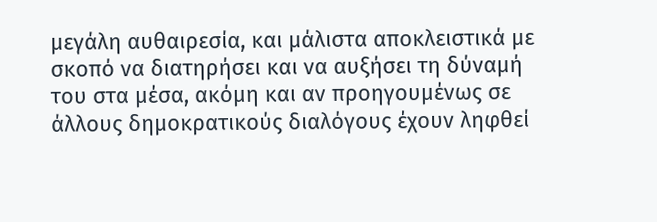μεγάλη αυθαιρεσία, και μάλιστα αποκλειστικά με σκοπό να διατηρήσει και να αυξήσει τη δύναμή του στα μέσα, ακόμη και αν προηγουμένως σε άλλους δημοκρατικούς διαλόγους έχουν ληφθεί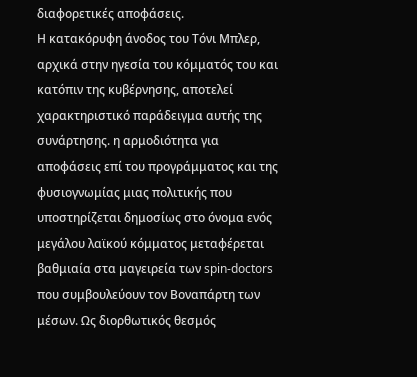διαφορετικές αποφάσεις.
Η κατακόρυφη άνοδος του Τόνι Μπλερ, αρχικά στην ηγεσία του κόμματός του και κατόπιν της κυβέρνησης, αποτελεί χαρακτηριστικό παράδειγμα αυτής της συνάρτησης. η αρμοδιότητα για αποφάσεις επί του προγράμματος και της φυσιογνωμίας μιας πολιτικής που υποστηρίζεται δημοσίως στο όνομα ενός μεγάλου λαϊκού κόμματος μεταφέρεται βαθμιαία στα μαγειρεία των spin-doctors που συμβουλεύουν τον Βοναπάρτη των μέσων. Ως διορθωτικός θεσμός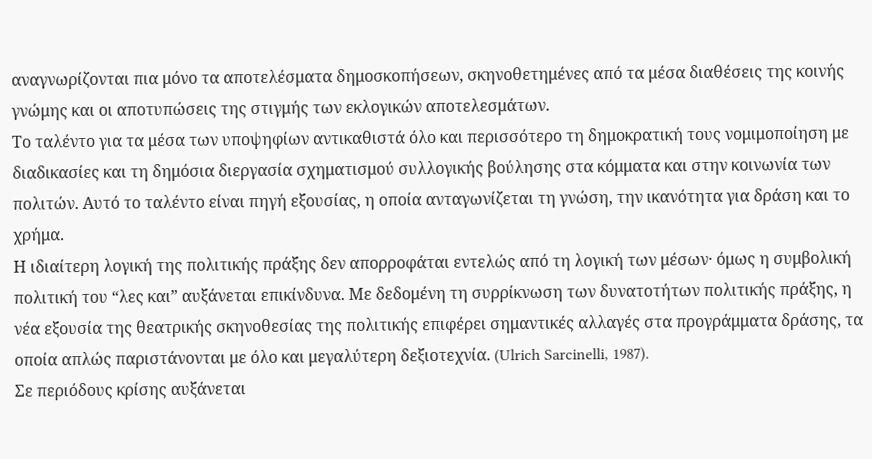αναγνωρίζονται πια μόνο τα αποτελέσματα δημοσκοπήσεων, σκηνοθετημένες από τα μέσα διαθέσεις της κοινής γνώμης και οι αποτυπώσεις της στιγμής των εκλογικών αποτελεσμάτων.
Το ταλέντο για τα μέσα των υποψηφίων αντικαθιστά όλο και περισσότερο τη δημοκρατική τους νομιμοποίηση με διαδικασίες και τη δημόσια διεργασία σχηματισμού συλλογικής βούλησης στα κόμματα και στην κοινωνία των πολιτών. Αυτό το ταλέντο είναι πηγή εξουσίας, η οποία ανταγωνίζεται τη γνώση, την ικανότητα για δράση και το χρήμα.
Η ιδιαίτερη λογική της πολιτικής πράξης δεν απορροφάται εντελώς από τη λογική των μέσων· όμως η συμβολική πολιτική του “λες και” αυξάνεται επικίνδυνα. Με δεδομένη τη συρρίκνωση των δυνατοτήτων πολιτικής πράξης, η νέα εξουσία της θεατρικής σκηνοθεσίας της πολιτικής επιφέρει σημαντικές αλλαγές στα προγράμματα δράσης, τα οποία απλώς παριστάνονται με όλο και μεγαλύτερη δεξιοτεχνία. (Ulrich Sarcinelli, 1987).
Σε περιόδους κρίσης αυξάνεται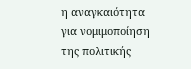η αναγκαιότητα για νομιμοποίηση της πολιτικής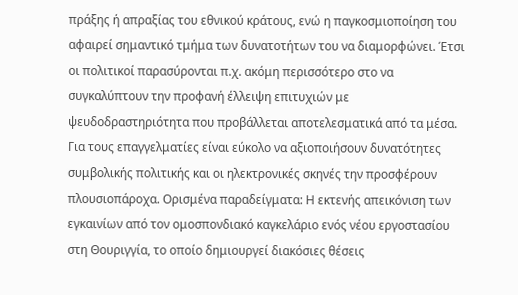πράξης ή απραξίας του εθνικού κράτους, ενώ η παγκοσμιοποίηση του αφαιρεί σημαντικό τμήμα των δυνατοτήτων του να διαμορφώνει. Έτσι οι πολιτικοί παρασύρονται π.χ. ακόμη περισσότερο στο να συγκαλύπτουν την προφανή έλλειψη επιτυχιών με ψευδοδραστηριότητα που προβάλλεται αποτελεσματικά από τα μέσα.
Για τους επαγγελματίες είναι εύκολο να αξιοποιήσουν δυνατότητες συμβολικής πολιτικής και οι ηλεκτρονικές σκηνές την προσφέρουν πλουσιοπάροχα. Ορισμένα παραδείγματα: Η εκτενής απεικόνιση των εγκαινίων από τον ομοσπονδιακό καγκελάριο ενός νέου εργοστασίου στη Θουριγγία, το οποίο δημιουργεί διακόσιες θέσεις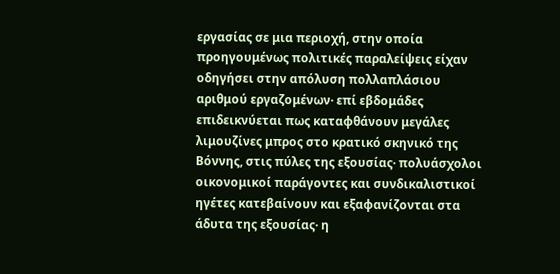εργασίας σε μια περιοχή, στην οποία προηγουμένως πολιτικές παραλείψεις είχαν οδηγήσει στην απόλυση πολλαπλάσιου αριθμού εργαζομένων· επί εβδομάδες επιδεικνύεται πως καταφθάνουν μεγάλες λιμουζίνες μπρος στο κρατικό σκηνικό της Βόννης, στις πύλες της εξουσίας· πολυάσχολοι οικονομικοί παράγοντες και συνδικαλιστικοί ηγέτες κατεβαίνουν και εξαφανίζονται στα άδυτα της εξουσίας· η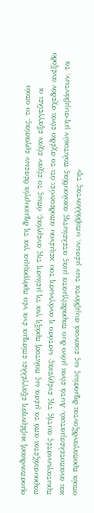ομοσπονδιακή κυβέρνηση εξαγγέλλει επίσημα ένα νέο πρόγραμμα για τη δημιουργία θέσεων εργασίας, το οποίο παρουσιάζεται από τα μέσα ως πολιτική πράξη για τη μείωση της ανεργίας, όπως το είχαν είχαν εξαγγείλει οι πρωταγωνιστές αυτής της ενέργειας· ωστόσο η ανάγνωση του κειμένου αποδεικνύει ότι το σχέδιο είναι σχεδόν ανέξοδο και αναποτελεσματικό. Αυτά είναι μόνο δυο παραδείγματα μιας ατελείωτης ακολουθίας πολιτικών μη-συμβάντων, τα οποία προπαγανδίζονται δημοσίως ως εικονικά συμβάντα των μέσων, υποβάλλοντας την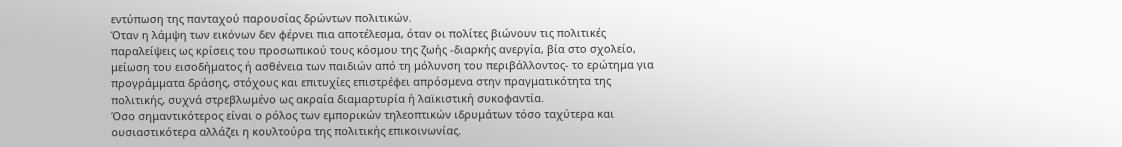εντύπωση της πανταχού παρουσίας δρώντων πολιτικών.
Όταν η λάμψη των εικόνων δεν φέρνει πια αποτέλεσμα, όταν οι πολίτες βιώνουν τις πολιτικές παραλείψεις ως κρίσεις του προσωπικού τους κόσμου της ζωής -διαρκής ανεργία, βία στο σχολείο, μείωση του εισοδήματος ή ασθένεια των παιδιών από τη μόλυνση του περιβάλλοντος- το ερώτημα για προγράμματα δράσης, στόχους και επιτυχίες επιστρέφει απρόσμενα στην πραγματικότητα της πολιτικής, συχνά στρεβλωμένο ως ακραία διαμαρτυρία ή λαϊκιστική συκοφαντία.
Όσο σημαντικότερος είναι ο ρόλος των εμπορικών τηλεοπτικών ιδρυμάτων τόσο ταχύτερα και ουσιαστικότερα αλλάζει η κουλτούρα της πολιτικής επικοινωνίας.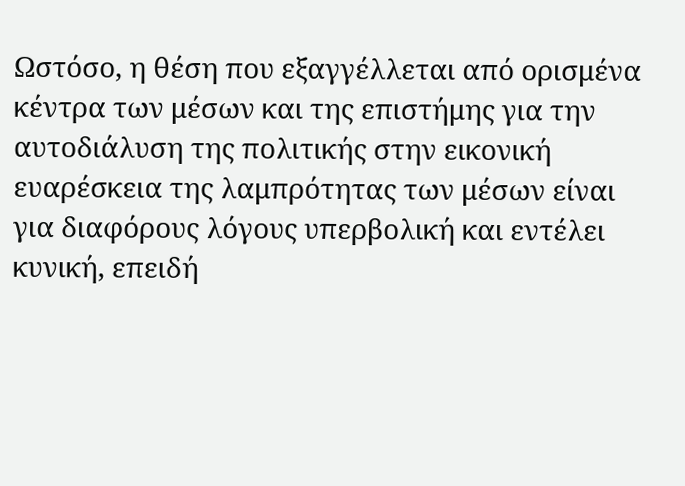Ωστόσο, η θέση που εξαγγέλλεται από ορισμένα κέντρα των μέσων και της επιστήμης για την αυτοδιάλυση της πολιτικής στην εικονική ευαρέσκεια της λαμπρότητας των μέσων είναι για διαφόρους λόγους υπερβολική και εντέλει κυνική, επειδή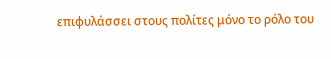επιφυλάσσει στους πολίτες μόνο το ρόλο του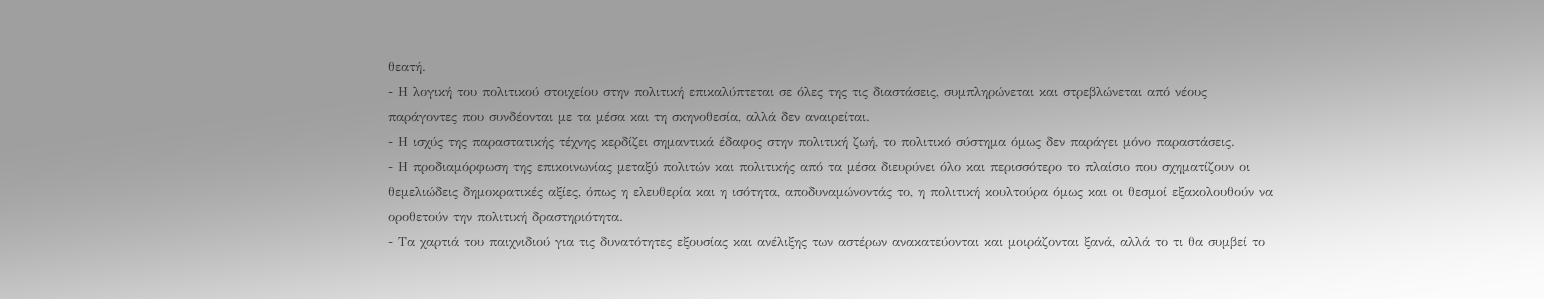θεατή.
- Η λογική του πολιτικού στοιχείου στην πολιτική επικαλύπτεται σε όλες της τις διαστάσεις, συμπληρώνεται και στρεβλώνεται από νέους παράγοντες που συνδέονται με τα μέσα και τη σκηνοθεσία, αλλά δεν αναιρείται.
- Η ισχύς της παραστατικής τέχνης κερδίζει σημαντικά έδαφος στην πολιτική ζωή, το πολιτικό σύστημα όμως δεν παράγει μόνο παραστάσεις.
- Η προδιαμόρφωση της επικοινωνίας μεταξύ πολιτών και πολιτικής από τα μέσα διευρύνει όλο και περισσότερο το πλαίσιο που σχηματίζουν οι θεμελιώδεις δημοκρατικές αξίες, όπως η ελευθερία και η ισότητα, αποδυναμώνοντάς το, η πολιτική κουλτούρα όμως και οι θεσμοί εξακολουθούν να οροθετούν την πολιτική δραστηριότητα.
- Τα χαρτιά του παιχνιδιού για τις δυνατότητες εξουσίας και ανέλιξης των αστέρων ανακατεύονται και μοιράζονται ξανά, αλλά το τι θα συμβεί το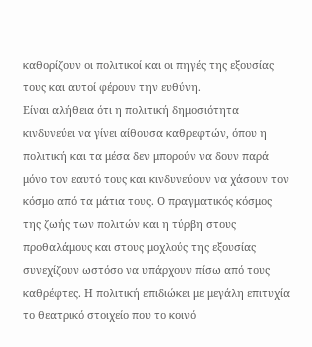καθορίζουν οι πολιτικοί και οι πηγές της εξουσίας τους και αυτοί φέρουν την ευθύνη.
Είναι αλήθεια ότι η πολιτική δημοσιότητα κινδυνεύει να γίνει αίθουσα καθρεφτών, όπου η πολιτική και τα μέσα δεν μπορούν να δουν παρά μόνο τον εαυτό τους και κινδυνεύουν να χάσουν τον κόσμο από τα μάτια τους. Ο πραγματικός κόσμος της ζωής των πολιτών και η τύρβη στους προθαλάμους και στους μοχλούς της εξουσίας συνεχίζουν ωστόσο να υπάρχουν πίσω από τους καθρέφτες. Η πολιτική επιδιώκει με μεγάλη επιτυχία το θεατρικό στοιχείο που το κοινό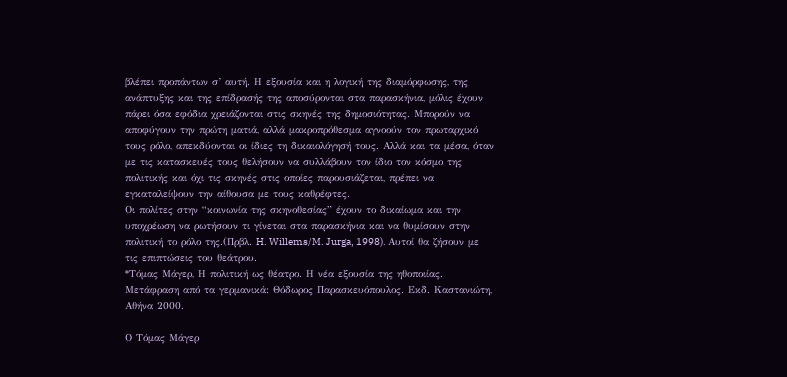βλέπει προπάντων σ’ αυτή. Η εξουσία και η λογική της διαμόρφωσης, της ανάπτυξης και της επίδρασής της αποσύρονται στα παρασκήνια, μόλις έχουν πάρει όσα εφόδια χρειάζονται στις σκηνές της δημοσιότητας. Μπορούν να αποφύγουν την πρώτη ματιά, αλλά μακροπρόθεσμα αγνοούν τον πρωταρχικό τους ρόλο, απεκδύονται οι ίδιες τη δικαιολόγησή τους. Αλλά και τα μέσα, όταν με τις κατασκευές τους θελήσουν να συλλάβουν τον ίδιο τον κόσμο της πολιτικής και όχι τις σκηνές στις οποίες παρουσιάζεται, πρέπει να εγκαταλείψουν την αίθουσα με τους καθρέφτες.
Οι πολίτες στην “κοινωνία της σκηνοθεσίας” έχουν το δικαίωμα και την υποχρέωση να ρωτήσουν τι γίνεται στα παρασκήνια και να θυμίσουν στην πολιτική το ρόλο της.(Πρβλ. H. Willems/M. Jurga, 1998). Αυτοί θα ζήσουν με τις επιπτώσεις του θεάτρου.
*Τόμας Μάγερ, Η πολιτική ως θέατρο. Η νέα εξουσία της ηθοποιίας. Μετάφραση από τα γερμανικά: Θόδωρος Παρασκευόπουλος. Εκδ. Καστανιώτη, Αθήνα 2000.

Ο Τόμας Μάγερ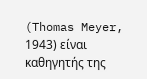(Thomas Meyer, 1943) είναι καθηγητής της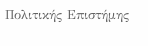Πολιτικής Επιστήμης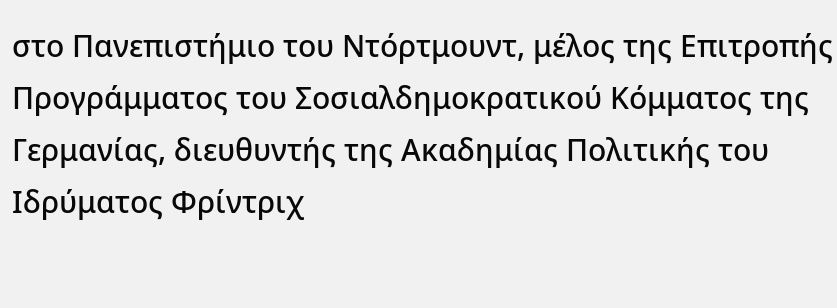στο Πανεπιστήμιο του Ντόρτμουντ, μέλος της Επιτροπής Προγράμματος του Σοσιαλδημοκρατικού Κόμματος της Γερμανίας, διευθυντής της Ακαδημίας Πολιτικής του Ιδρύματος Φρίντριχ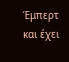Έμπερτ και έχει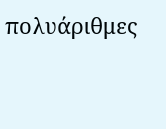πολυάριθμες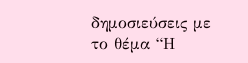δημοσιεύσεις με το θέμα “Η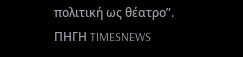πολιτική ως θέατρο”.
ΠΗΓΗ TIMESNEWS